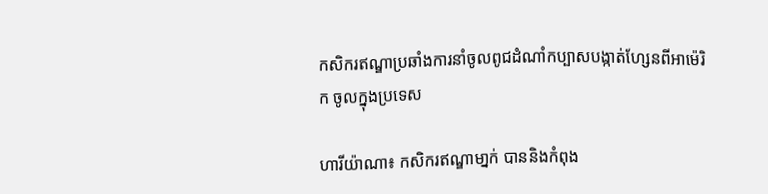កសិករឥណ្ឌាប្រឆាំងការនាំចូលពូជដំណាំកប្បាសបង្កាត់ហ្សែនពីអាម៉េរិក ចូលក្នុងប្រទេស

ហារីយ៉ាណា៖ កសិករឥណ្ឌាមា្នក់ បាននិងកំពុង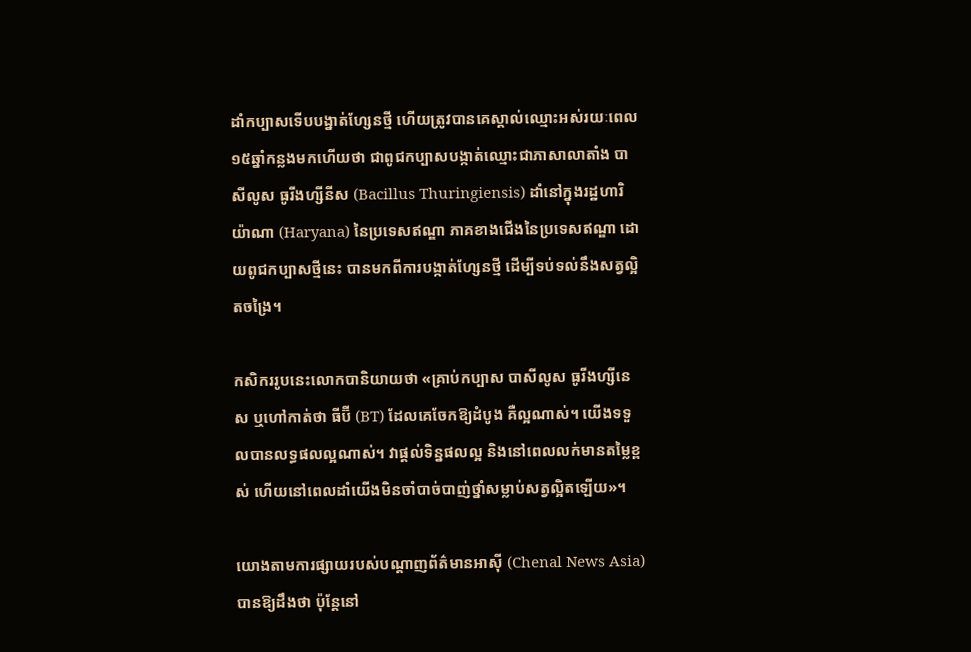ដាំកប្បាសទើបបង្នាត់ហ្សែនថ្មី ហើយត្រូវបានគេស្គាល់ឈ្មោះអស់រយៈពេល១៥ឆ្នាំកន្លងមកហើយថា ជាពូជកប្បាសបង្កាត់ឈ្មោះជាភាសាលាតាំង បាសីលូស ធូរីងហ្សីនីស (Bacillus Thuringiensis) ដាំនៅក្នុងរដ្ឋហារិយ៉ាណា (Haryana) នៃប្រទេសឥណ្ឌា ភាគខាងជើងនៃប្រទេសឥណ្ឌា ដោយពូជកប្បាសថ្មីនេះ បានមកពីការបង្កាត់ហ្សែនថ្មី ដើម្បីទប់ទល់នឹងសត្វល្អិតចង្រៃ។

កសិកររូបនេះលោកបានិយាយថា «គ្រាប់កប្បាស បាសីលូស ធូរីងហ្សីនេស ឬហៅកាត់ថា ធីប៊ី (BT) ដែលគេចែកឱ្យដំបូង គឺល្អណាស់។ យើងទទួលបានលទ្ធផលល្អណាស់។ វាផ្តល់ទិន្នផលល្អ និងនៅពេលលក់មានតម្លៃខ្ពស់ ហើយនៅពេលដាំយើងមិនចាំបាច់បាញ់ថ្នាំសម្លាប់សត្វល្អិតឡើយ»។

យោងតាមការផ្សាយរបស់បណ្តាញព័ត៌មានអាស៊ី (Chenal News Asia) បានឱ្យដឹងថា ប៉ុន្តែនៅ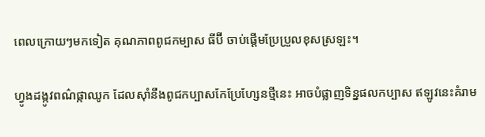ពេលក្រោយៗមកទៀត គុណភាពពូជកម្បាស ធីប៊ី ចាប់ផ្តើមប្រែប្រួលខុសស្រឡះ។

ហ្វូងដង្កូវពណ៌ផ្កាឈូក ដែលស៊ាំនឹងពូជកប្បាសកែប្រែហ្សែនថ្មីនេះ អាចបំផ្លាញទិន្នផលកប្បាស ឥឡូវនេះគំរាម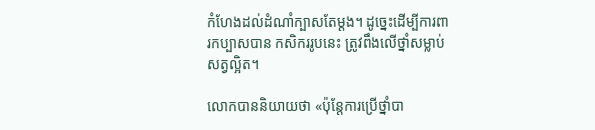កំហែងដល់ដំណាំក្បាសតែម្តង។ ដូច្នេះដើម្បីការពារកប្បាសបាន កសិកររូបនេះ ត្រូវពឹងលើថ្នាំសម្លាប់សត្វល្អិត។

លោកបាននិយាយថា «ប៉ុន្តែការប្រើថ្នាំបា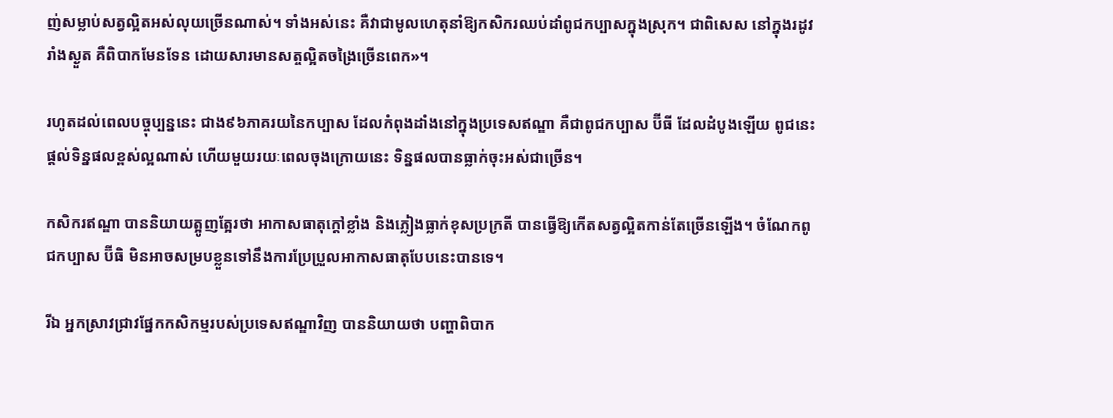ញ់សម្លាប់សត្វល្អិតអស់លុយច្រើនណាស់។ ទាំងអស់នេះ គឺវាជាមូលហេតុនាំឱ្យកសិករឈប់ដាំពូជកប្បាសក្នុងស្រុក។ ជាពិសេស នៅក្នុងរដូវរាំងស្ងួត គឺពិបាកមែនទែន ដោយសារមានសត្ចល្អិតចង្រៃច្រើនពេក»។

រហូតដល់ពេលបច្ចុប្បន្ននេះ ជាង៩៦ភាគរយនៃកប្បាស ដែលកំពុងដាំងនៅក្នុងប្រទេសឥណ្ឌា គឺជាពូជកប្បាស ប៊ីធី ដែលដំបូងឡើយ ពូជនេះផ្តល់ទិន្នផលខ្ពស់ល្អណាស់ ហើយមួយរយៈពេលចុងក្រោយនេះ ទិន្នផលបានធ្លាក់ចុះអស់ជាច្រើន។

កសិករឥណ្ឌា បាននិយាយត្អូញត្អែរថា អាកាសធាតុក្តៅខ្លាំង និងភ្លៀងធ្លាក់ខុសប្រក្រតី បានធ្វើឱ្យកើតសត្វល្អិតកាន់តែច្រើនឡើង។ ចំណែកពូជកប្បាស ប៊ីធិ មិនអាចសម្របខ្លួនទៅនឹងការប្រែប្រួលអាកាសធាតុបែបនេះបានទេ។

រីឯ អ្នកស្រាវជ្រាវផ្នែកកសិកម្មរបស់ប្រទេសឥណ្ឌាវិញ បាននិយាយថា បញ្ហាពិបាក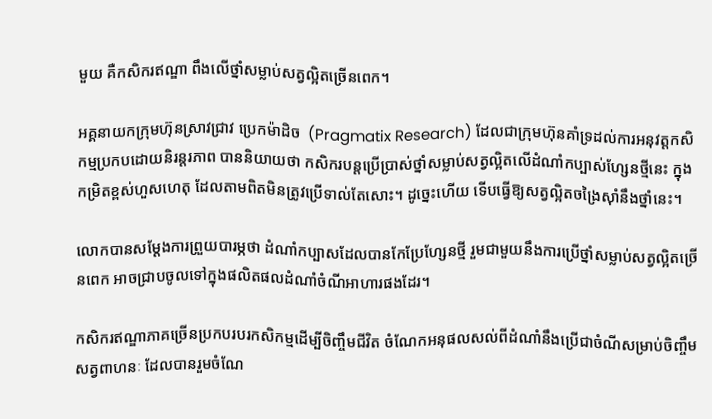មួយ គឺកសិករឥណ្ឌា ពឹងលើថ្នាំសម្លាប់សត្វល្អិតច្រើនពេក។

អគ្គនាយកក្រុមហ៊ុនស្រាវជ្រាវ ប្រេកម៉ាដិច  (Pragmatix Research) ដែលជាក្រុមហ៊ុនគាំទ្រដល់ការអនុវត្តកសិកម្មប្រកបដោយនិរន្តរភាព បាននិយាយថា កសិករបន្តប្រើប្រាស់ថ្នាំសម្លាប់សត្វល្អិតលើដំណាំកប្បាស់ហ្សែនថ្មីនេះ ក្នុងកម្រិតខ្ពស់ហួសហេតុ ដែលតាមពិតមិនត្រូវប្រើទាល់តែសោះ។ ដូច្នេះហើយ ទើបធ្វើឱ្យសត្វល្អិតចង្រៃស៊ាំនឹងថ្នាំនេះ។

លោកបានសម្តែងការព្រួយបារម្ភថា ដំណាំកប្បាសដែលបានកែប្រែហ្សែនថ្មី រួមជាមួយនឹងការប្រើថ្នាំសម្លាប់សត្វល្អិតច្រើនពេក អាចជ្រាបចូលទៅក្នុងផលិតផលដំណាំចំណីអាហារផងដែរ។

កសិករឥណ្ឌាភាគច្រើនប្រកបរបរកសិកម្មដើម្បីចិញ្ចឹមជីវិត ចំណែកអនុផលសល់ពីដំណាំនឹងប្រើជាចំណីសម្រាប់ចិញ្ចឹមសត្វពាហនៈ ដែលបានរួមចំណែ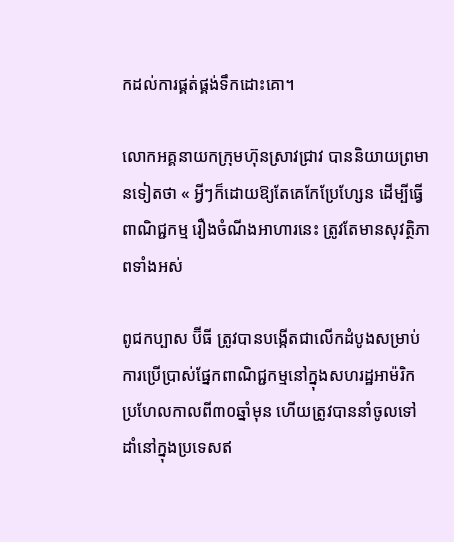កដល់ការផ្គត់ផ្គង់ទឹកដោះគោ។

លោកអគ្គនាយកក្រុមហ៊ុនស្រាវជ្រាវ បាននិយាយព្រមានទៀតថា « អ្វីៗក៏ដោយឱ្យតែគេកែប្រែហ្សែន ដើម្បីធ្វើពាណិជ្ជកម្ម រឿងចំណីងអាហារនេះ ត្រូវតែមានសុវត្ថិភាពទាំងអស់

ពូជកប្បាស ប៊ីធី ត្រូវបានបង្កើតជាលើកដំបូងសម្រាប់ការប្រើប្រាស់ផ្នែកពាណិជ្ជកម្មនៅក្នុងសហរដ្ឋអាម៉រិក ប្រហែលកាលពី៣០ឆ្នាំមុន ហើយត្រូវបាននាំចូលទៅដាំនៅក្នុងប្រទេសឥ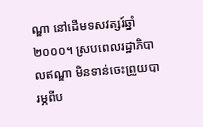ណ្ឌា នៅដើមទសវត្សរ៍ឆ្នាំ២០០០។ ស្របពេលរដ្ឋាភិបាលឥណ្ឌា មិនទាន់ចេះព្រួយបារម្ភពីប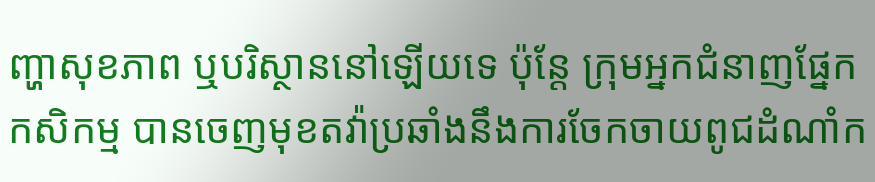ញ្ហាសុខភាព ឬបរិស្ថាននៅឡើយទេ ប៉ុន្តែ ក្រុមអ្នកជំនាញផ្នែកកសិកម្ម បានចេញមុខតវ៉ាប្រឆាំងនឹងការចែកចាយពូជដំណាំក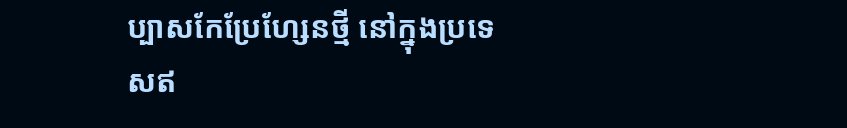ប្បាសកែប្រែហ្សែនថ្មី នៅក្នុងប្រទេសឥ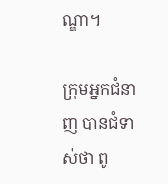ណ្ឌា។

ក្រុមអ្នកជំនាញ បានជំទាស់ថា ពូ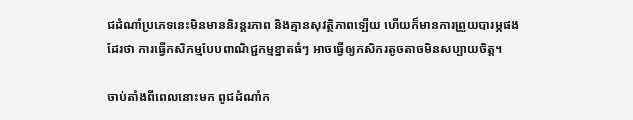ជដំណាំប្រភេទនេះមិនមាននិរន្តរភាព និងគ្មានសុវត្ថិភាពឡើយ ហើយក៏មានការព្រួយបារម្ភផងដែរថា ការធ្វើកសិកម្មបែបពាណិជ្ជកម្មខ្នាតធំៗ អាចធ្វើឲ្យកសិករតូចតាចមិនសប្បាយចិត្ត។

ចាប់តាំងពីពេលនោះមក ពូជដំណាំក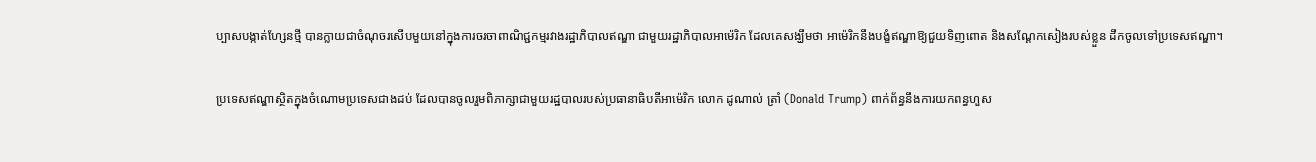ប្បាសបង្កាត់ហ្សែនថ្មី បានក្លាយជាចំណុចរសើបមួយនៅក្នុងការចរចាពាណិជ្ជកម្មរវាងរដ្ឋាភិបាលឥណ្ឌា ជាមួយរដ្ឋាភិបាលអាម៉េរិក ដែលគេសង្ឃឹមថា អាម៉េរិកនឹងបង្ខំឥណ្ឌាឱ្យជួយទិញពោត និងសណ្ដែកសៀងរបស់ខ្លួន ដឹកចូលទៅប្រទេសឥណ្ឌា។

ប្រទេសឥណ្ឌាស្ថិតក្នុងចំណោមប្រទេសជាងដប់ ដែលបានចូលរួមពិភាក្សាជាមួយរដ្ឋបាលរបស់ប្រធានាធិបតីអាម៉េរិក លោក ដូណាល់ ត្រាំ (Donald Trump) ពាក់ព័ន្ធនឹងការយកពន្ធហួស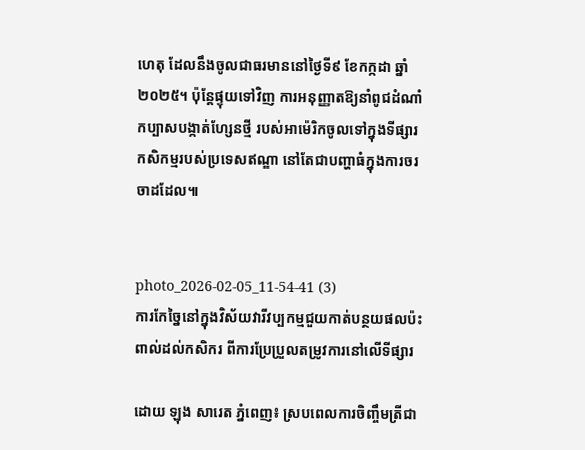ហេតុ ដែលនឹងចូលជាធរមាននៅថ្ងៃទី៩ ខែកក្កដា ឆ្នាំ២០២៥។ ប៉ុន្តែផ្ទុយទៅវិញ ការអនុញ្ញាតឱ្យនាំពូជដំណាំកប្បាសបង្កាត់ហ្សែនថ្មី របស់អាម៉េរិកចូលទៅក្នុងទីផ្សារកសិកម្មរបស់ប្រទេសឥណ្ឌា នៅតែជាបញ្ហាធំក្នុងការចរចាដដែល៕


photo_2026-02-05_11-54-41 (3)
ការកែច្នៃនៅក្នុងវិស័យវារីវប្បកម្មជួយកាត់បន្ថយផលប៉ះពាល់ដល់កសិករ ពីការប្រែប្រួលតម្រូវការនៅលើទីផ្សារ

ដោយ ឡុង សារេត ភ្នំពេញ៖ ស្របពេលការចិញ្ចឹមត្រីជា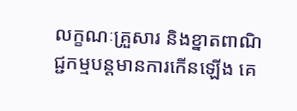លក្ខណៈគ្រួសារ និងខ្នាតពាណិជ្ជកម្មបន្តមានការកើនឡើង គេ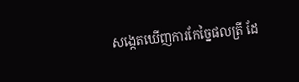សង្កេតឃើញការកែច្នៃផលត្រី ដែ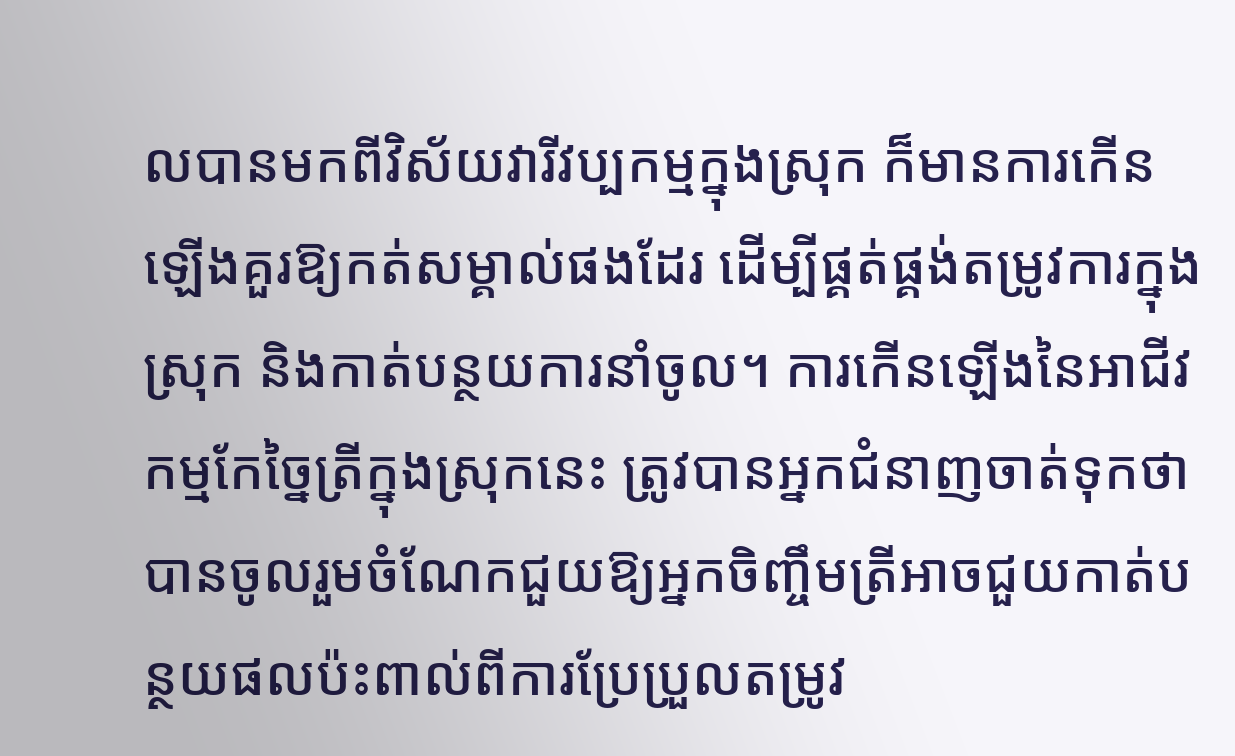លបានមកពីវិស័យវារីវប្បកម្មក្នុងស្រុក ក៏មានការកើនឡើងគួរឱ្យកត់សម្គាល់ផងដែរ ដើម្បីផ្គត់ផ្គង់តម្រូវការក្នុងស្រុក និងកាត់បន្ថយការនាំចូល។ ការកើនឡើងនៃអាជីវកម្មកែច្នៃត្រីក្នុងស្រុកនេះ ត្រូវបានអ្នកជំនាញចាត់ទុកថា បានចូលរួមចំណែកជួយឱ្យអ្នកចិញ្ចឹមត្រីអាចជួយកាត់បន្ថយផលប៉ះពាល់ពីការប្រែប្រួលតម្រូវ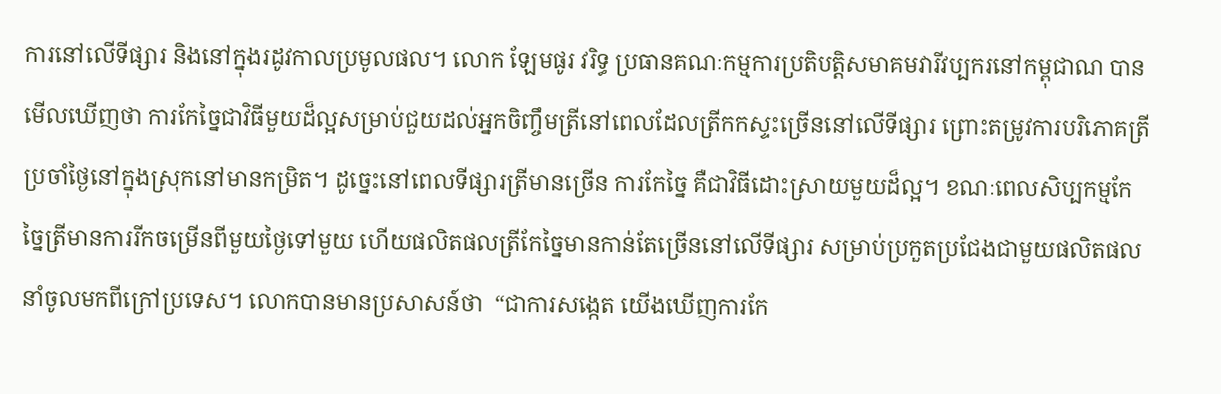ការនៅលើទីផ្សារ និងនៅក្នុងរដូវកាលប្រមូលផល។ លោក ឡែមផូរ វរិទ្ធ ប្រធានគណៈកម្មការប្រតិបត្តិសមាគមវារីវប្បករនៅកម្ពុជាណ បានមើលឃើញថា ការកែច្នៃជាវិធីមួយដ៏ល្អសម្រាប់ជួយដល់អ្នកចិញ្ចឹមត្រីនៅពេលដែលត្រីកកស្ទះច្រើននៅលើទីផ្សារ ព្រោះតម្រូវការបរិភោគត្រីប្រចាំថ្ងៃនៅក្នុងស្រុកនៅមានកម្រិត។ ដូច្នេះនៅពេលទីផ្សារត្រីមានច្រើន ការកែច្នៃ គឺជាវិធីដោះស្រាយមួយដ៏ល្អ។ ខណៈពេលសិប្បកម្មកែច្នៃត្រីមានការរីកចម្រើនពីមួយថ្ងៃទៅមួយ ហើយផលិតផលត្រីកែច្នៃមានកាន់តែច្រើននៅលើទីផ្សារ សម្រាប់ប្រកួតប្រជែងជាមួយផលិតផលនាំចូលមកពីក្រៅប្រទេស។ លោកបានមានប្រសាសន៍ថា  “ជាការសង្កេត យើងឃើញការកែ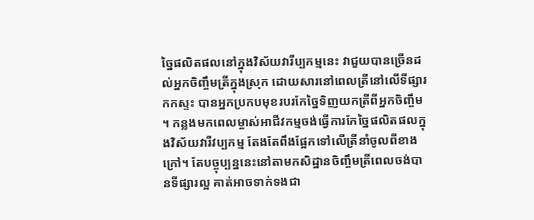ច្នៃផលិតផលនៅក្នុងវិស័យវារីប្បកម្មនេះ វាជួយបានច្រើនដល់អ្នកចិញ្ចឹមត្រីក្នុងស្រុក ដោយសារនៅពេលត្រីនៅលើទីផ្សារកកស្ទះ បានអ្នកប្រកបមុខរបរកែច្នៃទិញយកត្រីពីអ្នកចិញ្ចឹម ។ កន្លងមកពេលម្ចាស់អាជីវកម្មចង់ធ្វើការកែច្នៃផលិតផលក្នុងវិស័យវារីវប្បកម្ម តែងតែពឹងផ្អែកទៅលើត្រីនាំចូលពីខាងក្រៅ។ តែបច្ចុប្បន្ននេះនៅតាមកសិដ្ឋានចិញ្ចឹមត្រីពេលចង់បានទីផ្សារល្អ គាត់អាចទាក់ទងជា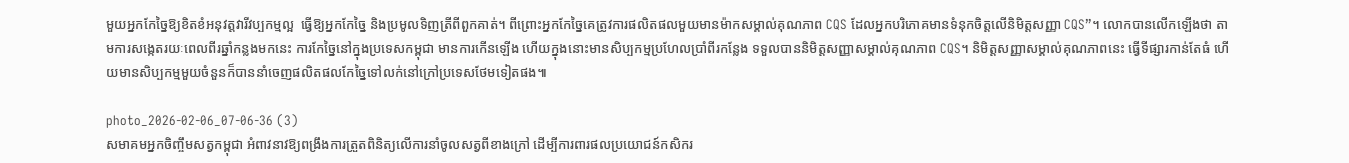មួយអ្នកកែច្នៃឱ្យខិតខំអនុវត្តវារីវប្បកម្មល្អ  ធ្វើឱ្យអ្នកកែច្នៃ និងប្រមូលទិញត្រីពីពួកគាត់។ ពីព្រោះអ្នកកែច្នៃគេត្រូវការផលិតផលមួយមានម៉ាកសម្គាល់គុណភាព CQS ដែលអ្នកបរិភោគមានទំនុកចិត្តលើនិមិត្តសញ្ញា CQS”។ លោកបានលើកឡើងថា តាមការសង្កេតរយៈពេលពីរឆ្នាំកន្លងមកនេះ ការកែច្នៃនៅក្នុងប្រទេសកម្ពុជា មានការកើនឡើង ហើយក្នុងនោះមានសិប្បកម្មប្រហែលប្រាំពីរកន្លែង ទទួលបាននិមិត្តសញ្ញាសម្គាល់គុណភាព CQS។ និមិត្តសញ្ញាសម្គាល់គុណភាពនេះ ធ្វើទីផ្សារកាន់តែធំ ហើយមានសិប្បកម្មមួយចំនួនក៏បាននាំចេញផលិតផលកែច្នៃទៅលក់នៅក្រៅប្រទេសថែមទៀតផង៕

photo_2026-02-06_07-06-36 (3)
សមាគមអ្នកចិញ្ចឹមសត្វកម្ពុជា អំពាវនាវឱ្យពង្រឹងការត្រួតពិនិត្យលើការនាំចូលសត្វពីខាងក្រៅ ដើម្បីការពារផលប្រយោជន៍កសិករ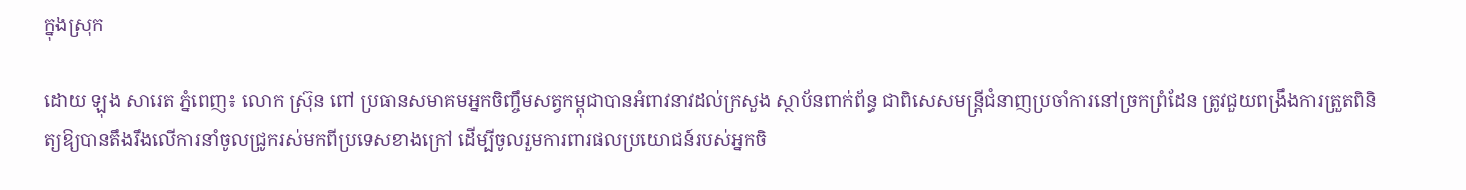ក្នុងស្រុក

ដោយ ឡុង សារេត ភ្នំពេញ៖ លោក ស្រ៊ុន ពៅ ប្រធានសមាគមអ្នកចិញ្ចឹមសត្វកម្ពុជាបានអំពាវនាវដល់ក្រសួង ស្ថាប័នពាក់ព័ន្ធ ជាពិសេសមន្ត្រីជំនាញប្រចាំការនៅច្រកព្រំដែន ត្រូវជួយពង្រឹងការត្រួតពិនិត្យឱ្យបានតឹងរឹងលើការនាំចូលជ្រូករស់មកពីប្រទេសខាងក្រៅ ដើម្បីចូលរួមការពារផលប្រយោជន៍របស់អ្នកចិ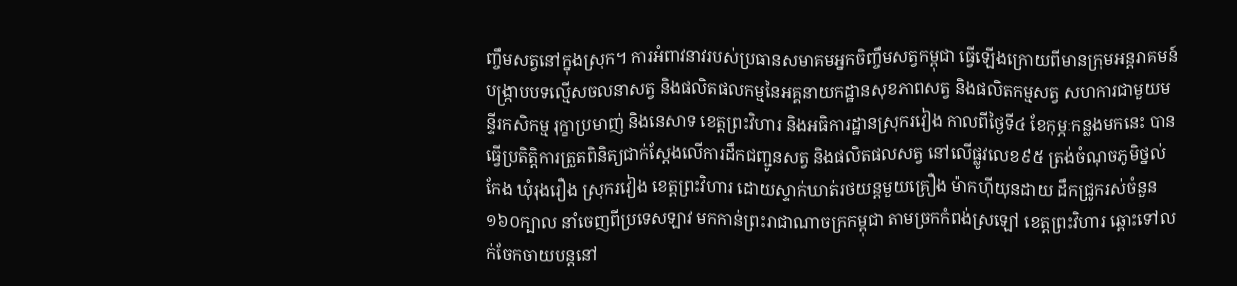ញ្ចឹមសត្វនៅក្នុងស្រុក។ ការអំពាវនាវរបស់ប្រធានសមាគមអ្នកចិញ្ចឹមសត្វកម្ពុជា ធ្វើឡើងក្រោយពីមានក្រុមអន្តរាគមន៍បង្ក្រាបបទល្មើសចលនាសត្វ និងផលិតផលកម្មនៃអគ្គនាយកដ្ឋានសុខភាពសត្វ និងផលិតកម្មសត្វ សហការជាមួយមន្ទីរកសិកម្ម រុក្ខាប្រមាញ់ និងនេសាទ ខេត្តព្រះវិហារ និងអធិការដ្ឋានស្រុករវៀង កាលពីថ្ងៃទី៤ ខែកុម្ភៈកន្លងមកនេះ បានធ្វើប្រតិត្តិការត្រួតពិនិត្យជាក់ស្តែងលើការដឹកជញ្ជូនសត្វ និងផលិតផលសត្វ នៅលើផ្លូវលេខ៩៥ ត្រង់ចំណុចភូមិថ្នល់កែង ឃុំរុងរឿង ស្រុករវៀង ខេត្តព្រះវិហារ ដោយស្ទាក់ឃាត់រថយន្តមួយគ្រឿង ម៉ាកហ៊ីយុនដាយ ដឹកជ្រូករស់ចំនួន១៦០ក្បាល នាំចេញពីប្រទេសឡាវ មកកាន់ព្រះរាជាណាចក្រកម្ពុជា តាមច្រកកំពង់ស្រឡៅ ខេត្តព្រះវិហារ ឆ្ពោះទៅលក់ចែកចាយបន្តនៅ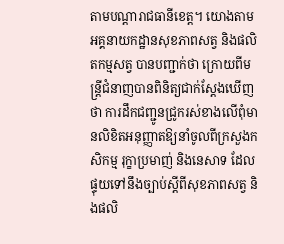តាមបណ្ដារាជធានីខេត្ត។ យោងតាមអគ្គនាយកដ្ឋានសុខភាពសត្វ និងផលិតកម្មសត្វ បានបញ្ជាក់ថា ក្រោយពីមន្ត្រីជំនាញបានពិនិត្យជាក់ស្តែងឃើញថា ការដឹកជញ្ជូនជ្រូករស់ខាងលើពុំមានលិខិតអនុញ្ញាតឱ្យនាំចូលពីក្រសួងកសិកម្ម រុក្ខាប្រមាញ់ និងនេសាទ ដែលផ្ទុយទៅនឹងច្បាប់ស្ដីពីសុខភាពសត្វ និងផលិ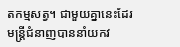តកម្មសត្វ។ ជាមួយគ្នានេះដែរ មន្ត្រីជំនាញបាននាំយកវ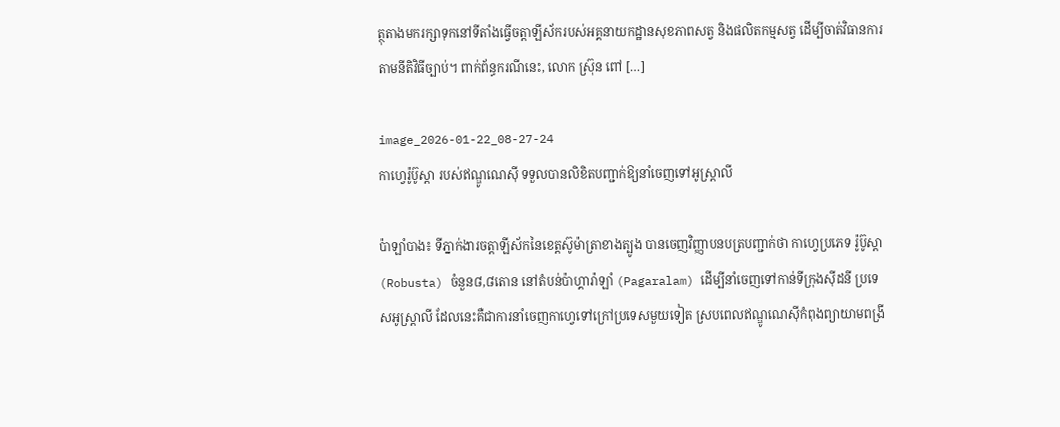ត្ថុតាងមករក្សាទុកនៅទីតាំងធ្វើចត្តាឡីស័ករបស់អគ្គនាយកដ្ឋានសុខភាពសត្វ និងផលិតកម្មសត្វ ដើម្បីចាត់វិធានការតាមនីតិវិធីច្បាប់។ ពាក់ព័ន្ធករណីនេះ, លោក ស្រ៊ុន ពៅ […]

image_2026-01-22_08-27-24
កាហ្វេរ៉ូប៊ូស្តា របស់ឥណ្ឌូណេស៊ី ទទួលបានលិខិតបញ្ជាក់ឱ្យនាំចេញទៅអូស្ត្រាលី

ប៉ាឡាំបាង៖ ទីភ្នាក់ងារចត្តាឡីស័កនៃខេត្តស៊ូម៉ាត្រាខាងត្បូង បានចេញវិញ្ញាបនបត្របញ្ជាក់ថា កាហ្វេប្រភេទ រ៉ូប៊ូស្តា (Robusta) ចំនួន៨,៨តោន នៅតំបន់ប៉ាហ្គារ៉ាឡាំ (Pagaralam) ដើម្បីនាំចេញទៅកាន់ទីក្រុងស៊ីដនី ប្រទេសអូស្ត្រាលី ដែលនេះគឺជាការនាំចេញកាហ្វេទៅក្រៅប្រទេសមួយទៀត ស្របពេលឥណ្ឌូណេស៊ីកំពុងព្យាយាមពង្រី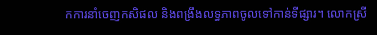កការនាំចេញកសិផល និងពង្រឹងលទ្ធភាពចូលទៅកាន់ទីផ្សារ។ លោកស្រី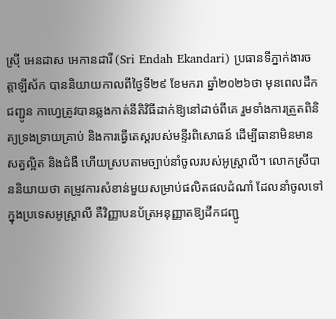ស្រ៊ី អេនដាស អេកានដារី (Sri Endah Ekandari) ប្រធានទីភ្នាក់ងារចត្តាឡីស័ក បាននិយាយកាលពីថ្ងៃទី២៩ ខែមករា ឆ្នាំ២០២៦ថា មុនពេលដឹកជញ្ជូន កាហ្វេត្រូវបានឆ្លងកាត់នីតិវិធីដាក់ឱ្យនៅដាច់ពីគេ រួមទាំងការត្រួតពិនិត្យទ្រងទ្រាយគ្រាប់ និងការធ្វើតេស្តរបស់មន្ទីរពិសោធន៍ ដើម្បីធានាមិនមានសត្វល្អិត និងជំងឺ ហើយស្របតាមច្បាប់នាំចូលរបស់អូស្ត្រាលី។ លោកស្រីបាននិយាយថា តម្រូវការសំខាន់មួយសម្រាប់ផលិតផលដំណាំ ដែលនាំចូលទៅក្នុងប្រទេសអូស្ត្រាលី គឺវិញ្ញាបនប័ត្រអនុញ្ញាតឱ្យដឹកជញ្ជូ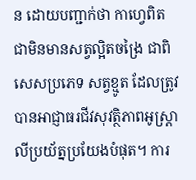ន ដោយបញ្ជាក់ថា កាហ្វេពិតជាមិនមានសត្វល្អិតចង្រៃ ជាពិសេសប្រភេទ សត្វខ្មូត ដែលត្រូវបានអាជ្ញាធរជីវសុវត្ថិភាពអូស្ត្រាលីប្រយ័ត្នប្រយែងបំផុត។ ការ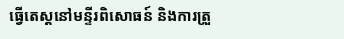ធ្វើតេស្តនៅមន្ទីរពិសោធន៍ និងការត្រួ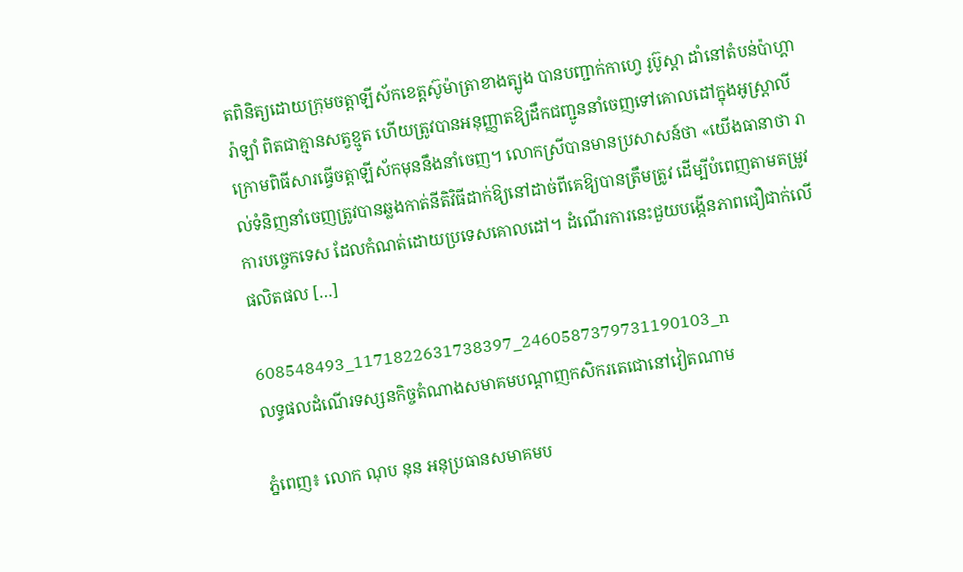តពិនិត្យដោយក្រុមចត្តាឡីស័កខេត្តស៊ូម៉ាត្រាខាងត្បូង បានបញ្ជាក់កាហ្វេ រូប៊ូស្តា ដាំនៅតំបន់ប៉ាហ្គារ៉ាឡាំ ពិតជាគ្មានសត្វខ្មូត ហើយត្រូវបានអនុញ្ញាតឱ្យដឹកជញ្ជូននាំចេញទៅគោលដៅក្នុងអូស្ត្រាលី ក្រោមពិធីសារធ្វើចត្តាឡីស័កមុននឹងនាំចេញ។ លោកស្រីបានមានប្រសាសន៍ថា «យើងធានាថា រាល់ទំនិញនាំចេញត្រូវបានឆ្លងកាត់នីតិវិធីដាក់ឱ្យនៅដាច់ពីគេឱ្យបានត្រឹមត្រូវ ដើម្បីបំពេញតាមតម្រូវការបច្ចេកទេស ដែលកំណត់ដោយប្រទេសគោលដៅ។ ដំណើរការនេះជួយបង្កើនភាពជឿជាក់លើផលិតផល […]

608548493_1171822631738397_2460587379731190103_n
លទ្ធផលដំណើរទស្សនកិច្ចតំណាងសមាគមបណ្តាញកសិករតេជោនៅវៀតណាម

ភ្នំពេញ៖ លោក ណុប នុន អនុប្រធានសមាគមប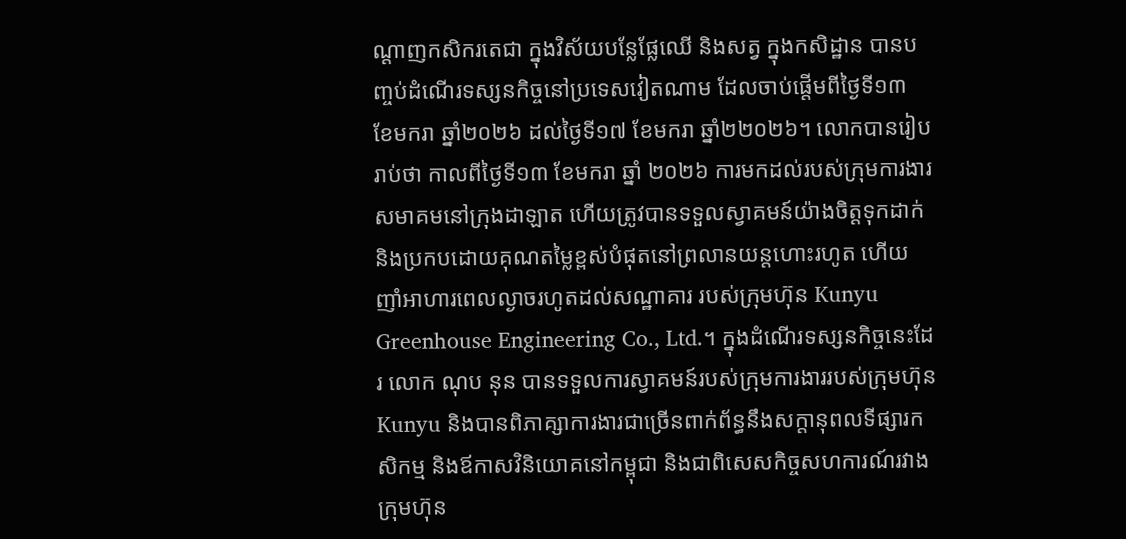ណ្តាញកសិករតេជា ក្នុងវិស័យបន្លែផ្លែឈើ និងសត្វ ក្នុងកសិដ្ឋាន បានបញ្ចប់ដំណើរទស្សនកិច្ចនៅប្រទេសវៀតណាម ដែលចាប់ផ្តើមពីថ្ងៃទី១៣ ខែមករា ឆ្នាំ២០២៦ ដល់ថ្ងៃទី១៧ ខែមករា ឆ្នាំ២២០២៦។ លោកបានរៀបរាប់ថា កាលពីថ្ងៃទី១៣ ខែមករា ឆ្នាំ ២០២៦ ការមកដល់របស់ក្រុមការងារសមាគមនៅក្រុងដាឡាត ហើយត្រូវបានទទួលស្វាគមន៍យ៉ាងចិត្តទុកដាក់ និងប្រកបដោយគុណតម្លៃខ្ពស់បំផុតនៅព្រលានយន្តហោះរហូត ហើយញាំអាហារពេលល្ងាចរហូតដល់សណ្ឋាគារ របស់ក្រុមហ៊ុន Kunyu Greenhouse Engineering Co., Ltd.។ ក្នុងដំណើរទស្សនកិច្ចនេះដែរ លោក ណុប នុន បានទទួលការស្វាគមន៍របស់ក្រុមការងាររបស់ក្រុមហ៊ុន Kunyu និងបានពិភាគ្សាការងារជាច្រើនពាក់ព័ន្ធនឹងសក្តានុពលទីផ្សារកសិកម្ម និងឪកាសវិនិយោគនៅកម្ពុជា និងជាពិសេសកិច្ចសហការណ៍រវាងក្រុមហ៊ុន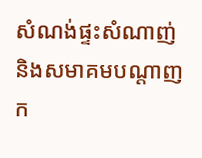សំណង់ផ្ទះសំណាញ់ និងសមាគមបណ្តាញក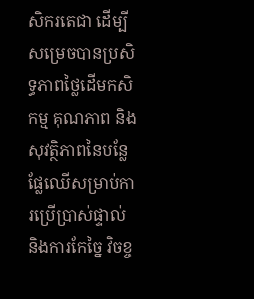សិករតេជា ដើម្បីសម្រេចបានប្រសិទ្ធភាពថ្លៃដើមកសិកម្ម គុណភាព និងសុវត្ថិភាពនៃបន្លែ ផ្លែឈើសម្រាប់ការប្រើប្រាស់ផ្ទាល់ និងការកែច្នៃ វិចខ្ច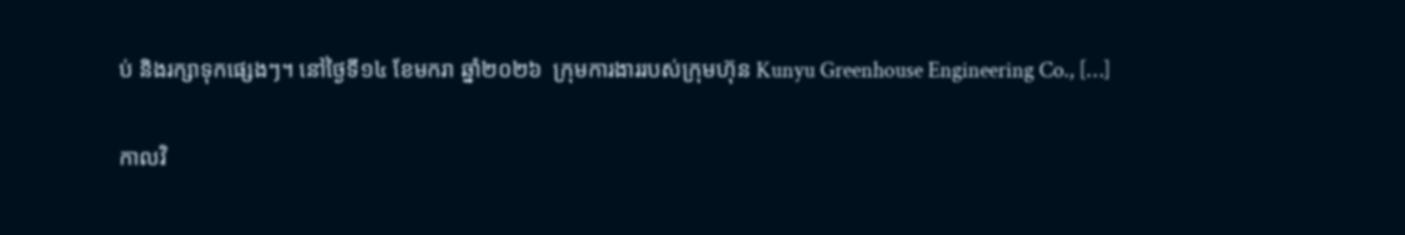ប់ និងរក្សាទុកផ្សេងៗ។ នៅថ្ងៃទី១៤ ខែមករា ឆ្នាំ២០២៦  ក្រុមការងាររបស់ក្រុមហ៊ុន Kunyu Greenhouse Engineering Co., […]

កាលវិ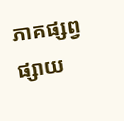ភាគផ្សព្វផ្សាយ